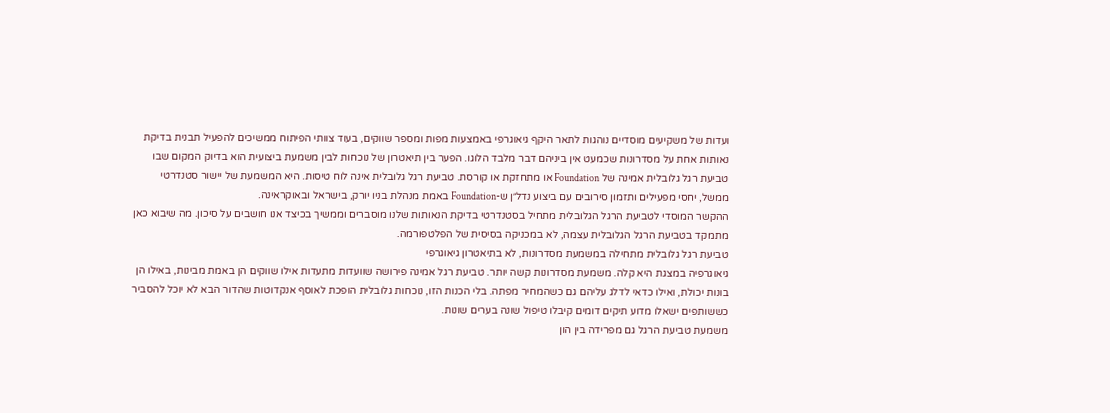ועדות של משקיעים מוסדיים נוהגות לתאר היקף גיאוגרפי באמצעות מפות ומספר שווקים, בעוד צוותי הפיתוח ממשיכים להפעיל תבנית בדיקת נאותות אחת על מסדרונות שכמעט אין ביניהם דבר מלבד הלוגו. הפער בין תיאטרון של נוכחות לבין משמעת ביצועית הוא בדיוק המקום שבו טביעת רגל גלובלית אמינה של Foundation או מתחזקת או קורסת. טביעת רגל גלובלית אינה לוח טיסות. היא המשמעת של יישור סטנדרטי ממשל, יחסי מפעילים ותזמון סירובים עם ביצוע נדל״ן ש-Foundation באמת מנהלת בניו יורק, בישראל ובאוקראינה.
ההקשר המוסדי לטביעת הרגל הגלובלית מתחיל בסטנדרטי בדיקת הנאותות שלנו מוסברים וממשיך בכיצד אנו חושבים על סיכון. מה שיבוא כאן מתמקד בטביעת הרגל הגלובלית עצמה, לא במכניקה בסיסית של הפלטפורמה.
טביעת רגל גלובלית מתחילה במשמעת מסדרונות, לא בתיאטרון גיאוגרפי
גיאוגרפיה במצגת היא קלה. משמעת מסדרונות קשה יותר. טביעת רגל אמינה פירושה שוועדות מתעדות אילו שווקים הן באמת מבינות, באילו הן בונות יכולת, ואילו כדאי לדלג עליהם גם כשהמחיר מפתה. בלי הכנות הזו, נוכחות גלובלית הופכת לאוסף אנקדוטות שהדור הבא לא יוכל להסביר כששותפים ישאלו מדוע תיקים דומים קיבלו טיפול שונה בערים שונות.
משמעת טביעת הרגל גם מפרידה בין הון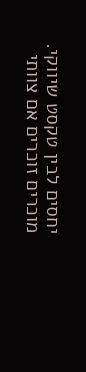יחסים לבין טקסט שיווקי. מוכרים זוכרים אם צוותי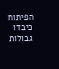הפיתוח כיבדו גבולות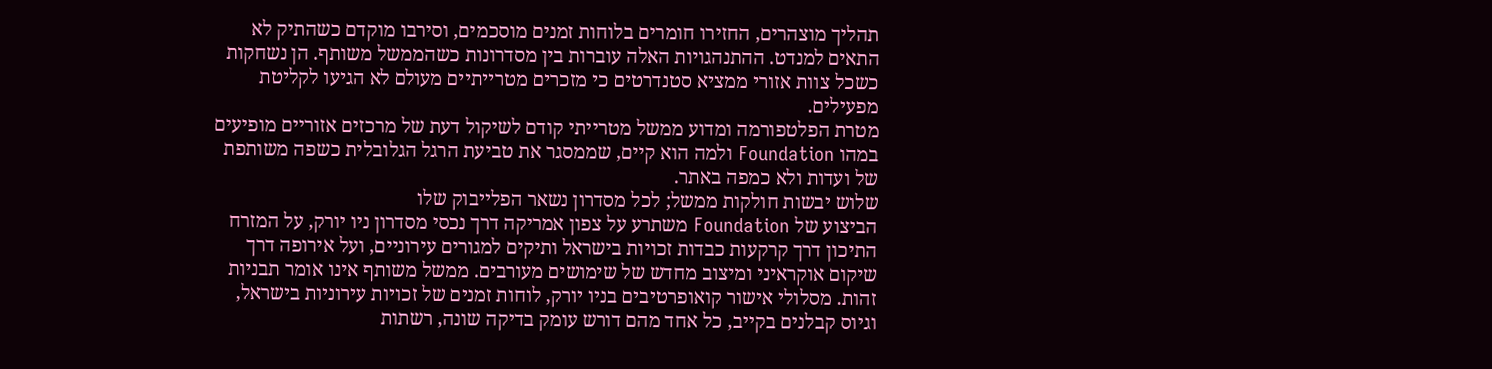תהליך מוצהרים, החזירו חומרים בלוחות זמנים מוסכמים, וסירבו מוקדם כשהתיק לא התאים למנדט. ההתנהגויות האלה עוברות בין מסדרונות כשהממשל משותף. הן נשחקות כשכל צוות אזורי ממציא סטנדרטים כי מזכרים מטרייתיים מעולם לא הגיעו לקליטת מפעילים.
מטרת הפלטפורמה ומדוע ממשל מטרייתי קודם לשיקול דעת של מרכזים אזוריים מופיעים במהו Foundation ולמה הוא קיים, שממסגר את טביעת הרגל הגלובלית כשפה משותפת של ועדות ולא כמפה באתר.
שלוש יבשות חולקות ממשל; לכל מסדרון נשאר הפלייבוק שלו
הביצוע של Foundation משתרע על צפון אמריקה דרך נכסי מסדרון ניו יורק, על המזרח התיכון דרך קרקעות כבדות זכויות בישראל ותיקים למגורים עירוניים, ועל אירופה דרך שיקום אוקראיני ומיצוב מחדש של שימושים מעורבים. ממשל משותף אינו אומר תבניות זהות. מסלולי אישור קואופרטיבים בניו יורק, לוחות זמנים של זכויות עירוניות בישראל, וגיוס קבלנים בקייב, כל אחד מהם דורש עומק בדיקה שונה, רשתות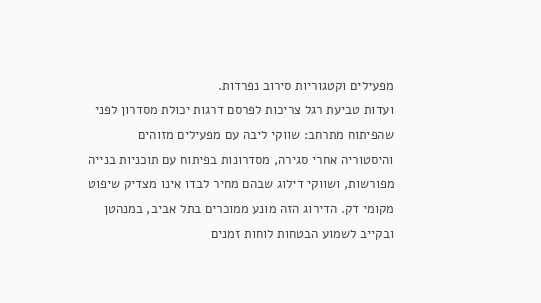מפעילים וקטגוריות סירוב נפרדות.
ועדות טביעת רגל צריכות לפרסם דרגות יכולת מסדרון לפני שהפיתוח מתרחב: שווקי ליבה עם מפעילים מזוהים והיסטוריה אחרי סגירה, מסדרונות בפיתוח עם תוכניות בנייה מפורשות, ושווקי דילוג שבהם מחיר לבדו אינו מצדיק שיפוט מקומי דק. הדירוג הזה מונע ממוכרים בתל אביב, במנהטן ובקייב לשמוע הבטחות לוחות זמנים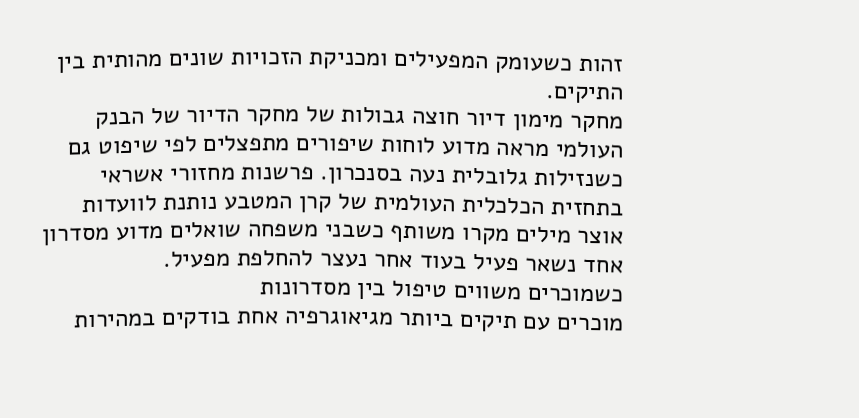זהות כשעומק המפעילים ומכניקת הזכויות שונים מהותית בין התיקים.
מחקר מימון דיור חוצה גבולות של מחקר הדיור של הבנק העולמי מראה מדוע לוחות שיפורים מתפצלים לפי שיפוט גם כשנזילות גלובלית נעה בסנכרון. פרשנות מחזורי אשראי בתחזית הכלכלית העולמית של קרן המטבע נותנת לוועדות אוצר מילים מקרו משותף כשבני משפחה שואלים מדוע מסדרון אחד נשאר פעיל בעוד אחר נעצר להחלפת מפעיל.
כשמוכרים משווים טיפול בין מסדרונות
מוכרים עם תיקים ביותר מגיאוגרפיה אחת בודקים במהירות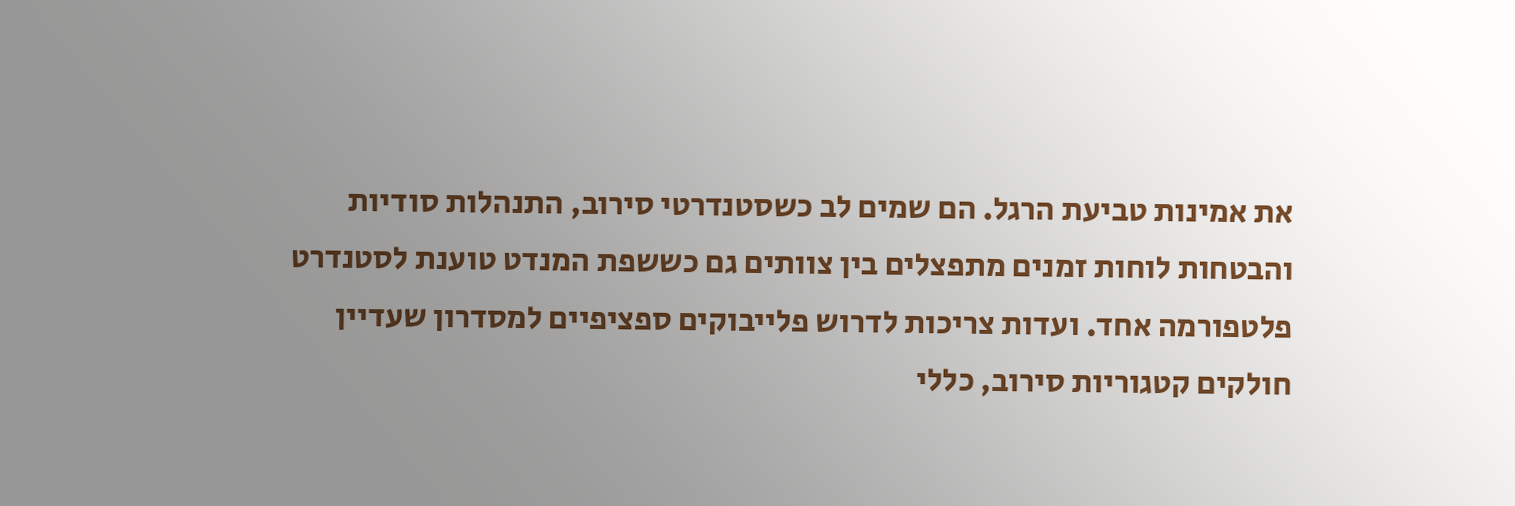את אמינות טביעת הרגל. הם שמים לב כשסטנדרטי סירוב, התנהלות סודיות והבטחות לוחות זמנים מתפצלים בין צוותים גם כששפת המנדט טוענת לסטנדרט פלטפורמה אחד. ועדות צריכות לדרוש פלייבוקים ספציפיים למסדרון שעדיין חולקים קטגוריות סירוב, כללי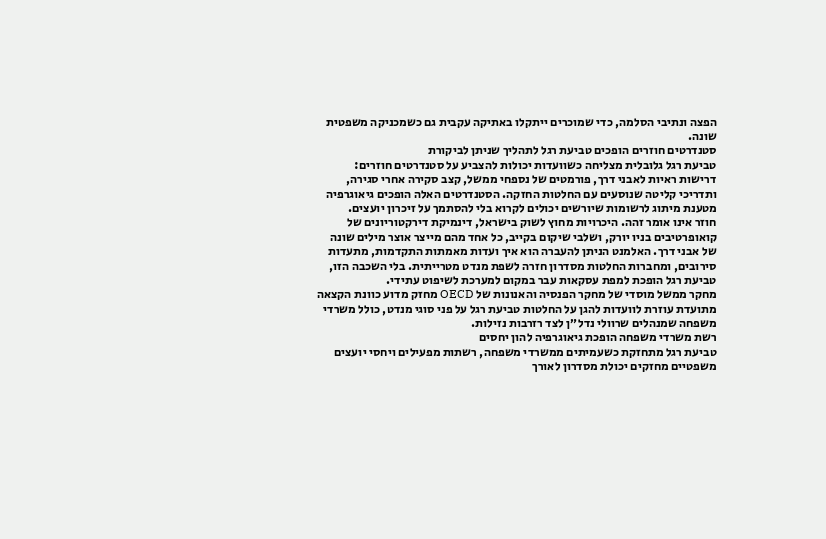הפצה ונתיבי הסלמה, כדי שמוכרים ייתקלו באתיקה עקבית גם כשמכניקה משפטית שונה.
סטנדרטים חוזרים הופכים טביעת רגל לתהליך שניתן לביקורת
טביעת רגל גלובלית מצליחה כשוועדות יכולות להצביע על סטנדרטים חוזרים: דרישות ראיות לאבני דרך, פורמטים של נספחי ממשל, קצב סקירה אחרי סגירה, ותדריכי קליטה שנוסעים עם החלטות החזקה. הסטנדרטים האלה הופכים גיאוגרפיה מטענת מיתוג לרשומות שיורשים יכולים לקרוא בלי להסתמך על זיכרון יועצים.
חוזר אינו אומר זהה. היכרויות מחוץ לשוק בישראל, דינמיקת דירקטוריונים של קואופרטיבים בניו יורק, ושלבי שיקום בקייב, כל אחד מהם מייצר אוצר מילים שונה של אבני דרך. האלמנט הניתן להעברה הוא איך ועדות מאמתות התקדמות, מתעדות סירובים, ומחברות החלטות מסדרון חזרה לשפת מנדט מטרייתית. בלי השכבה הזו, טביעת רגל הופכת למפת עסקאות עבר במקום למערכת לשיפוט עתידי.
מחקר ממשל מוסדי של מחקר הפנסיה והאנונות של OECD מחזק מדוע כוונת הקצאה מתועדת עוזרת לוועדות להגן על החלטות טביעת רגל על פני סוגי מנדט, כולל משרדי משפחה שמנהלים שרוולי נדל״ן לצד רזרבות נזילות.
רשת משרדי משפחה הופכת גיאוגרפיה להון יחסים
טביעת רגל מתחזקת כשעמיתים ממשרדי משפחה, רשתות מפעילים ויחסי יועצים משפטיים מחזקים יכולת מסדרון לאורך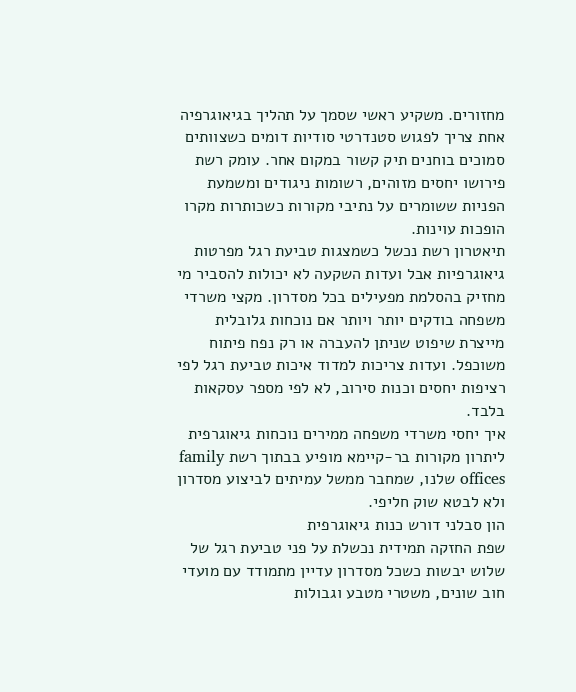מחזורים. משקיע ראשי שסמך על תהליך בגיאוגרפיה אחת צריך לפגוש סטנדרטי סודיות דומים כשצוותים סמוכים בוחנים תיק קשור במקום אחר. עומק רשת פירושו יחסים מזוהים, רשומות ניגודים ומשמעת הפניות ששומרים על נתיבי מקורות כשכותרות מקרו הופכות עוינות.
תיאטרון רשת נכשל כשמצגות טביעת רגל מפרטות גיאוגרפיות אבל ועדות השקעה לא יכולות להסביר מי מחזיק בהסלמת מפעילים בכל מסדרון. מקצי משרדי משפחה בודקים יותר ויותר אם נוכחות גלובלית מייצרת שיפוט שניתן להעברה או רק נפח פיתוח משוכפל. ועדות צריכות למדוד איכות טביעת רגל לפי רציפות יחסים וכנות סירוב, לא לפי מספר עסקאות בלבד.
איך יחסי משרדי משפחה ממירים נוכחות גיאוגרפית ליתרון מקורות בר-קיימא מופיע בבתוך רשת family offices שלנו, שמחבר ממשל עמיתים לביצוע מסדרון ולא לבטא שוק חליפי.
הון סבלני דורש כנות גיאוגרפית
שפת החזקה תמידית נכשלת על פני טביעת רגל של שלוש יבשות כשכל מסדרון עדיין מתמודד עם מועדי חוב שונים, משטרי מטבע וגבולות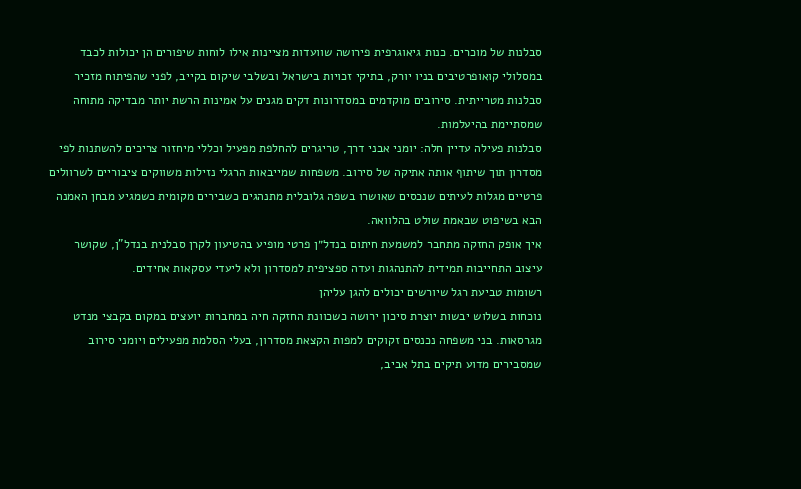סבלנות של מוכרים. כנות גיאוגרפית פירושה שוועדות מציינות אילו לוחות שיפורים הן יכולות לכבד במסלולי קואופרטיבים בניו יורק, בתיקי זכויות בישראל ובשלבי שיקום בקייב, לפני שהפיתוח מזכיר סבלנות מטרייתית. סירובים מוקדמים במסדרונות דקים מגנים על אמינות הרשת יותר מבדיקה מתוחה שמסתיימת בהיעלמות.
סבלנות פעילה עדיין חלה: יומני אבני דרך, טריגרים להחלפת מפעיל וכללי מיחזור צריכים להשתנות לפי מסדרון תוך שיתוף אותה אתיקה של סירוב. משפחות שמייבאות הרגלי נזילות משווקים ציבוריים לשרוולים פרטיים מגלות לעיתים שנכסים שאושרו בשפה גלובלית מתנהגים כשבירים מקומית כשמגיע מבחן האמנה הבא בשיפוט שבאמת שולט בהלוואה.
איך אופק החזקה מתחבר למשמעת חיתום בנדל״ן פרטי מופיע בהטיעון לקרן סבלנית בנדל"ן, שקושר עיצוב התחייבות תמידית להתנהגות ועדה ספציפית למסדרון ולא ליעדי עסקאות אחידים.
רשומות טביעת רגל שיורשים יכולים להגן עליהן
נוכחות בשלוש יבשות יוצרת סיכון ירושה כשכוונת החזקה חיה במחברות יועצים במקום בקבצי מנדט מגרסאות. בני משפחה נכנסים זקוקים למפות הקצאת מסדרון, בעלי הסלמת מפעילים ויומני סירוב שמסבירים מדוע תיקים בתל אביב,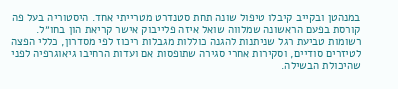במנהטן ובקייב קיבלו טיפול שונה תחת סטנדרט מטרייתי אחד. היסטוריה בעל פה קורסת בפעם הראשונה שמלווה שואל איזה פלייבוק אישר קריאת הון בחו״ל.
רשומות טביעת רגל שניתנות להגנה כוללות מגבלות ריכוז לפי מסדרון, כללי הפצה לטיזרים סודיים, וסקירות אחרי סגירה שתופסות אם ועדות הרחיבו גיאוגרפיה לפני שהיכולת הבשילה.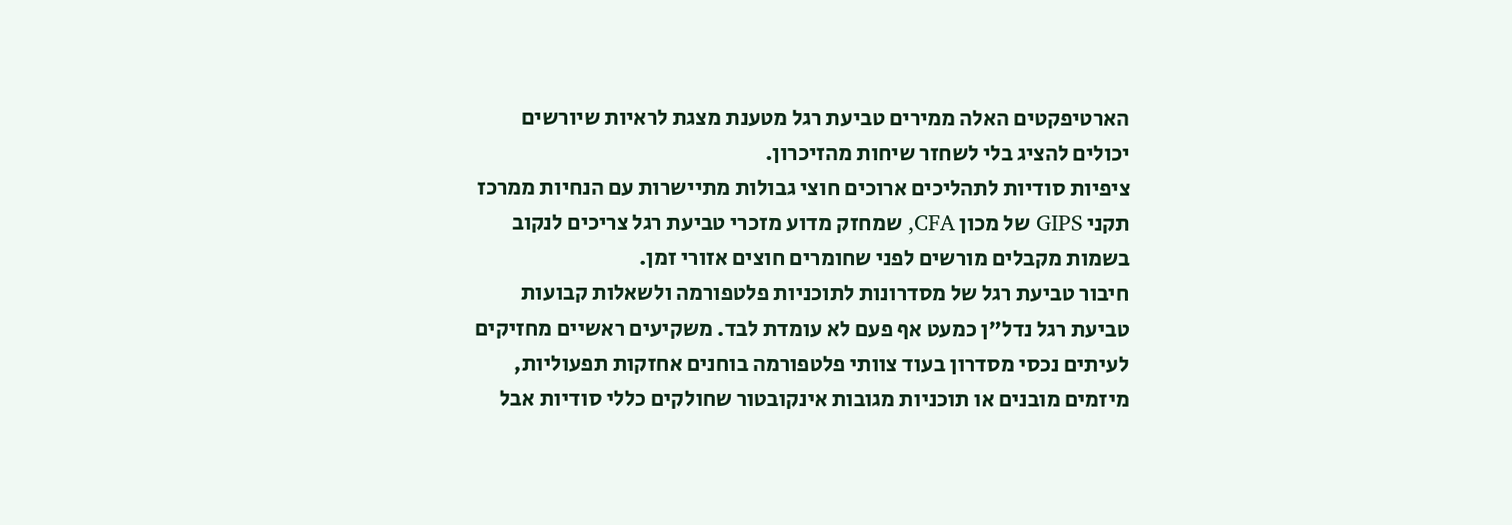הארטיפקטים האלה ממירים טביעת רגל מטענת מצגת לראיות שיורשים יכולים להציג בלי לשחזר שיחות מהזיכרון.
ציפיות סודיות לתהליכים ארוכים חוצי גבולות מתיישרות עם הנחיות ממרכז תקני GIPS של מכון CFA, שמחזק מדוע מזכרי טביעת רגל צריכים לנקוב בשמות מקבלים מורשים לפני שחומרים חוצים אזורי זמן.
חיבור טביעת רגל של מסדרונות לתוכניות פלטפורמה ולשאלות קבועות
טביעת רגל נדל״ן כמעט אף פעם לא עומדת לבד. משקיעים ראשיים מחזיקים לעיתים נכסי מסדרון בעוד צוותי פלטפורמה בוחנים אחזקות תפעוליות, מיזמים מובנים או תוכניות מגובות אינקובטור שחולקים כללי סודיות אבל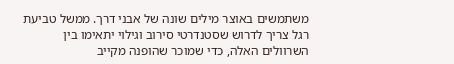משתמשים באוצר מילים שונה של אבני דרך. ממשל טביעת רגל צריך לדרוש שסטנדרטי סירוב וגילוי יתאימו בין השרוולים האלה, כדי שמוכר שהופנה מקייב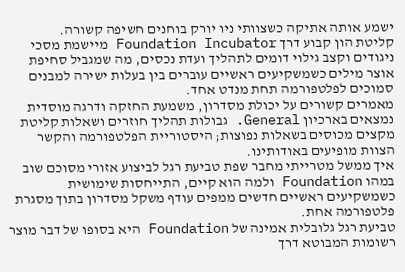ישמע אותה אתיקה כשצוותי ניו יורק בוחנים חשיפה קשורה.
קליטת הון קבוע דרך Foundation Incubator מיישמת מסכי ניגודים וקצב גילוי דומים לתהליך ועדת נכסים, מה שמגביל סחיפת אוצר מילים כשמשקיעים ראשיים עוברים בין בעלות ישירה למבנים סמוכים לפלטפורמה תחת מנדט אחד.
מאמרים קשורים על יכולת מסדרון, משמעת החזקה ודרגה מוסדית נמצאים בארכיון General. גבולות תהליך חוזרים ושאלות קליטת מקצים מכוסים בשאלות נפוצות; היסטוריית הפלטפורמה והקשר הצוות מופיעים באודותינו.
איך ממשל מטרייתי מחבר שפת טביעת רגל לביצוע אזורי מסוכם שוב במהו Foundation ולמה הוא קיים, התייחסות שימושית כשמשקיעים ראשיים חדשים ממפים עודף משקל מסדרון בתוך מסגרת פלטפורמה אחת.
טביעת רגל גלובלית אמינה של Foundation היא בסופו של דבר מוצר רשומות המבוטא דרך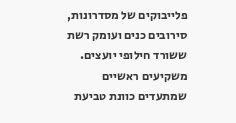פלייבוקים של מסדרונות, סירובים כנים ועומק רשת ששורד חילופי יועצים. משקיעים ראשיים שמתעדים כוונת טביעת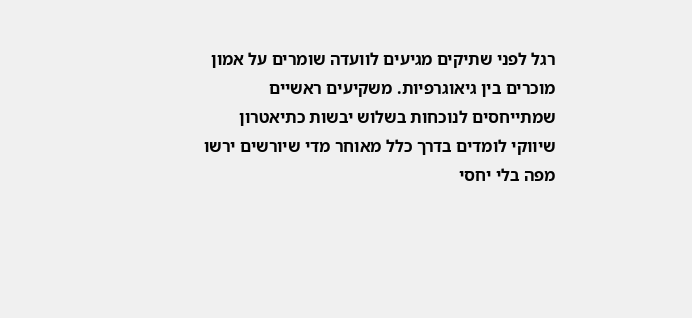רגל לפני שתיקים מגיעים לוועדה שומרים על אמון מוכרים בין גיאוגרפיות. משקיעים ראשיים שמתייחסים לנוכחות בשלוש יבשות כתיאטרון שיווקי לומדים בדרך כלל מאוחר מדי שיורשים ירשו מפה בלי יחסי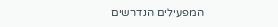המפעילים הנדרשים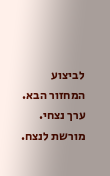לביצוע המחזור הבא.
ערך נצחי. מורשת לנצח.